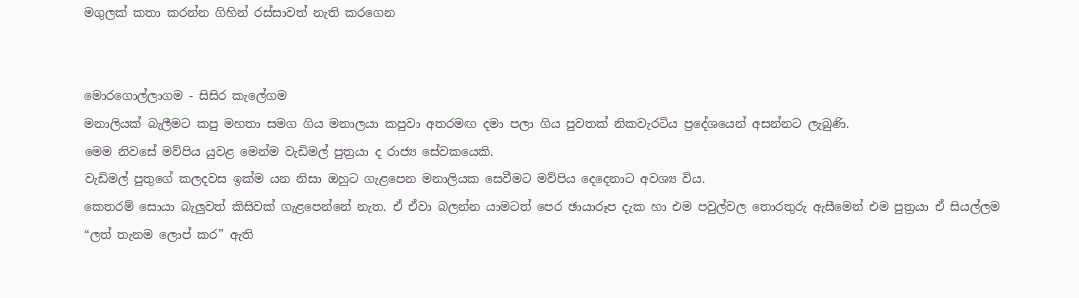මගුලක් කතා කරන්න ගිහින් රස්සාවත් නැති කරගෙන


මොරගොල්ලාගම - සිසිර කැලේගම
මනාලියක් බැලීමට කපු මහතා සමග ගිය මනාලයා කපුවා අතරමඟ දමා පලා ගිය පුවතක් නිකවැරටිය ප්‍රදේශයෙන් අසන්නට ලැබුණි.
මෙම නිවසේ මව්පිය යුවළ මෙන්ම වැඩිමල් පුත්‍රයා ද රාජ්‍ය සේවකයෙකි.
වැඩිමල් පුතුගේ කලදවස ඉක්ම යන නිසා ඔහුට ගැළපෙන මනාලියක සෙවීමට මව්පිය දෙදෙනාට අවශ්‍ය විය.
කෙතරම් සොයා බැලු‍වත් කිසිවක් ගැළපෙන්නේ නැත. ඒ ඒවා බලන්න යාමටත් පෙර ඡායාරූප දැක හා එම පවුල්වල තොරතුරු ඇසීමෙන් එම පුත්‍රයා ඒ සියල්ලම “ලත් තැනම ලොප් කර” ඇති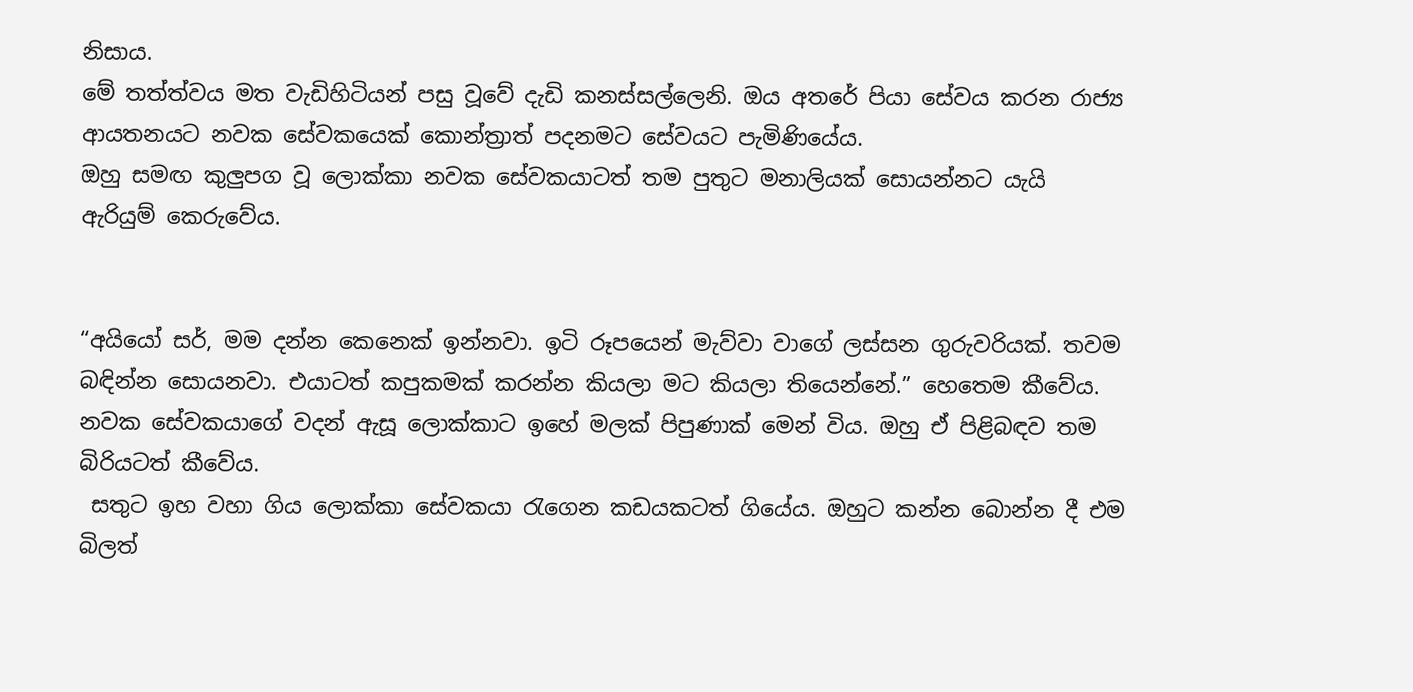නිසාය.
මේ තත්ත්වය මත වැඩිහිටියන් පසු වූවේ දැඩි කනස්සල්ලෙනි. ඔය අතරේ පියා සේවය කරන රාජ්‍ය ආයතනයට නවක සේවකයෙක් කොන්ත්‍රාත් පදනමට සේවයට පැමිණියේය.
ඔහු සමඟ කුලු‍පග වූ ලොක්කා නවක සේවකයාටත් තම පුතුට මනාලියක් සොයන්නට යැයි ඇරියුම් කෙරුවේය.


“අයියෝ සර්, මම දන්න කෙනෙක් ඉන්නවා. ඉටි රූපයෙන් මැව්වා වාගේ ලස්සන ගුරුවරියක්. තවම බඳින්න සොයනවා. එයාටත් කපුකමක් කරන්න කියලා මට කියලා තියෙන්නේ.” හෙතෙම කීවේය.
නවක සේවකයාගේ වදන් ඇසූ ලොක්කාට ඉහේ මලක් පිපුණාක් මෙන් විය. ඔහු ඒ පිළිබඳව තම බිරියටත් කීවේය.
 සතුට ඉහ වහා ගිය ලොක්කා සේවකයා රැගෙන කඩයකටත් ගියේය. ඔහුට කන්න බොන්න දී එම බිලත්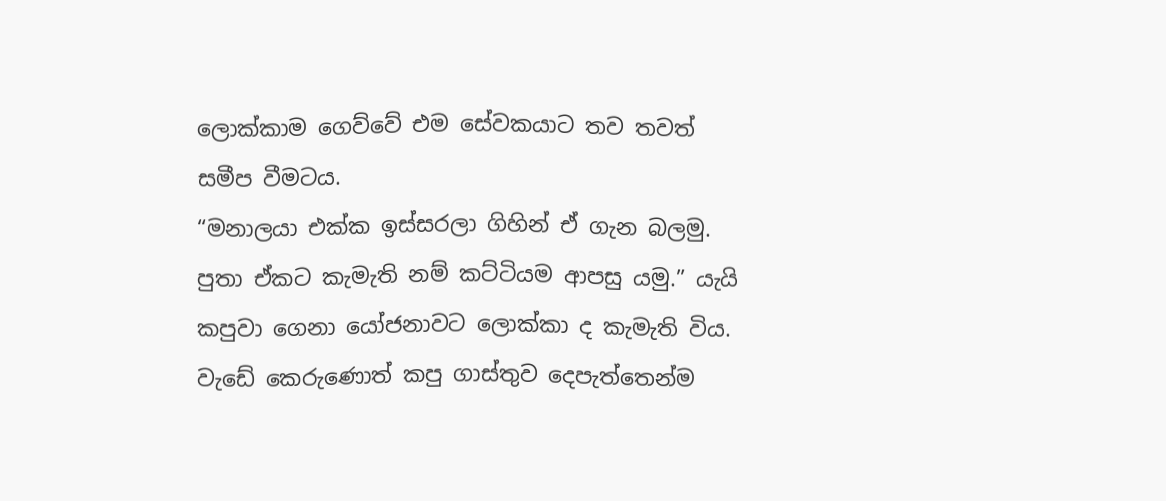ලොක්කාම ගෙව්වේ එම සේවකයාට තව තවත් සමීප වීමටය.
“මනාලයා එක්ක ඉස්සරලා ගිහින් ඒ ගැන බලමු. පුතා ඒකට කැමැති නම් කට්ටියම ආපසු යමු.” යැයි කපුවා ගෙනා යෝජනාවට ලොක්කා ද කැමැති විය.
වැඩේ කෙරුණොත් කපු ගාස්තුව දෙපැත්තෙන්ම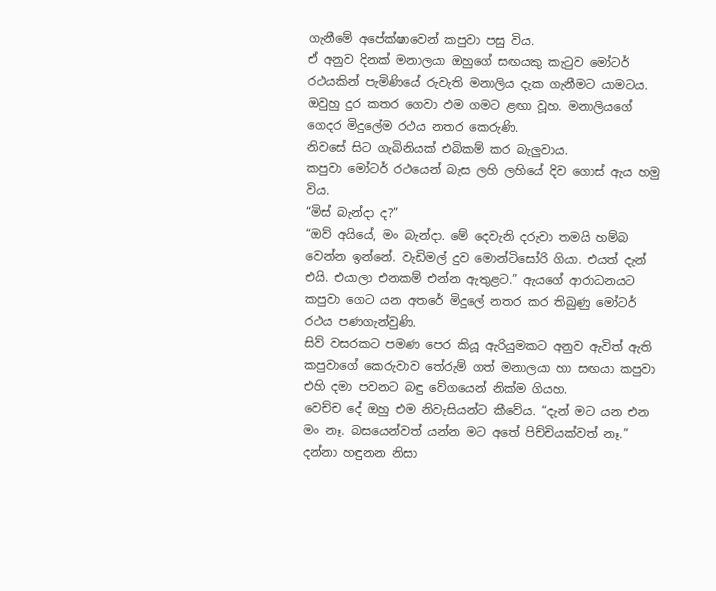ගැනීමේ අපේක්ෂාවෙන් කපුවා පසු විය.
ඒ අනුව දිනක් මනාලයා ඔහුගේ සඟයකු කැටුව මෝටර් රථයකින් පැමිණියේ රුවැති මනාලිය දැක ගැනීමට යාමටය.
ඔවුහු දුර කතර ගෙවා ඵම ගමට ළඟා වූහ. මනාලියගේ ගෙදර මිදුලේම රථය නතර කෙරුණි.
නිවසේ සිට ගැබිනියක් එබිකම් කර බැලු‍වාය.
කපුවා මෝටර් රථයෙන් බැස ලහි ලහියේ දිව ගොස් ඇය හමු විය.
“මිස් බැන්දා ද?”
“ඔව් අයියේ, මං බැන්දා. මේ දෙවැනි දරුවා තමයි හම්බ වෙන්න ඉන්නේ. වැඩිමල් දුව මොන්ටිසෝරි ගියා. එයත් දැන් එයි. එයාලා එනකම් එන්න ඇතුළට.” ඇයගේ ආරාධනයට කපුවා ගෙට යන අතරේ මිදුලේ නතර කර තිබුණු මෝටර් රථය පණගැන්වුණි.
සිව් වසරකට පමණ පෙර කියූ ඇරියුමකට අනුව ඇවිත් ඇති කපුවාගේ කෙරුවාව තේරුම් ගත් මනාලයා හා සඟයා කපුවා එහි දමා පවනට බඳු වේගයෙන් නික්ම ගියහ.
වෙච්ච දේ ඔහු එම නිවැසියන්ට කීවේය. “දැන් මට යන එන මං නෑ. බසයෙන්වත් යන්න මට අතේ පිච්චියක්වත් නෑ.”
දන්නා හඳුනන නිසා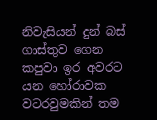නිවැසියන් දුන් බස් ගාස්තුව ගෙන කපුවා ඉර අවරට යන හෝරාවක වටරවුමකින් තම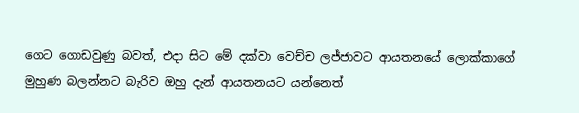ගෙට ගොඩවුණු බවත්, එදා සිට මේ දක්වා වෙච්ච ලජ්ජාවට ආයතනයේ ලොක්කාගේ මුහුණ බලන්නට බැරිව ඔහු දැන් ආයතනයට යන්නෙත්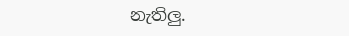නැතිලු‍.